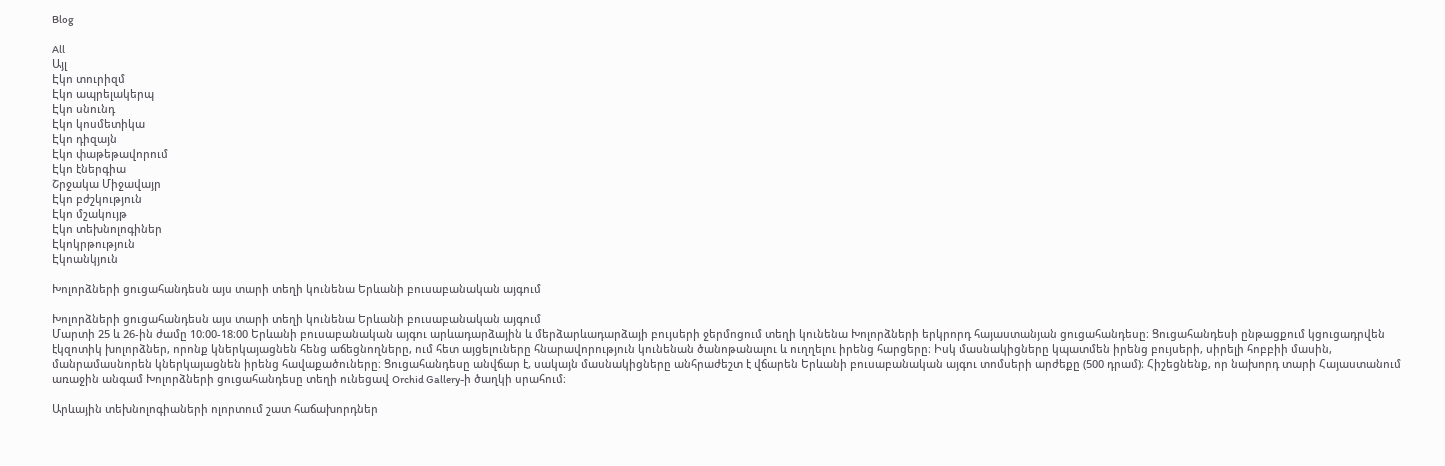Blog

All
Այլ
Էկո տուրիզմ
Էկո ապրելակերպ
Էկո սնունդ
Էկո կոսմետիկա
Էկո դիզայն
Էկո փաթեթավորում
Էկո էներգիա
Շրջակա Միջավայր
Էկո բժշկություն
Էկո մշակույթ
Էկո տեխնոլոգիներ
Էկոկրթություն
Էկոանկյուն

Խոլորձների ցուցահանդեսն այս տարի տեղի կունենա Երևանի բուսաբանական այգում

Խոլորձների ցուցահանդեսն այս տարի տեղի կունենա Երևանի բուսաբանական այգում
Մարտի 25 և 26-ին ժամը 10։00-18։00 Երևանի բուսաբանական այգու արևադարձային և մերձարևադարձայի բույսերի ջերմոցում տեղի կունենա Խոլորձների երկրորդ հայաստանյան ցուցահանդեսը։ Ցուցահանդեսի ընթացքում կցուցադրվեն էկզոտիկ խոլորձներ, որոնք կներկայացնեն հենց աճեցնողները, ում հետ այցելուները հնարավորություն կունենան ծանոթանալու և ուղղելու իրենց հարցերը։ Իսկ մասնակիցները կպատմեն իրենց բույսերի, սիրելի հոբբիի մասին, մանրամասնորեն կներկայացնեն իրենց հավաքածուները։ Ցուցահանդեսը անվճար է, սակայն մասնակիցները անհրաժեշտ է վճարեն Երևանի բուսաբանական այգու տոմսերի արժեքը (500 դրամ)։ Հիշեցնենք, որ նախորդ տարի Հայաստանում առաջին անգամ Խոլորձների ցուցահանդեսը տեղի ունեցավ Orchid Gallery-ի ծաղկի սրահում։

Արևային տեխնոլոգիաների ոլորտում շատ հաճախորդներ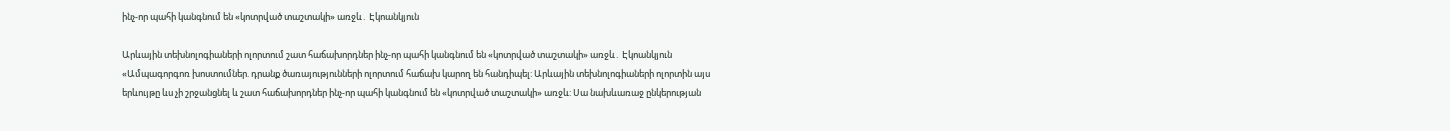ինչ-որ պահի կանգնում են «կոտրված տաշտակի» առջև․ Էկոանկյուն

Արևային տեխնոլոգիաների ոլորտում շատ հաճախորդներ ինչ-որ պահի կանգնում են «կոտրված տաշտակի» առջև․ Էկոանկյուն
«Ամպագորգոռ խոստումներ. դրանք ծառայությունների ոլորտում հաճախ կարող են հանդիպել: Արևային տեխնոլոգիաների ոլորտին այս երևույթը ևս չի շրջանցնել և շատ հաճախորդներ ինչ-որ պահի կանգնում են «կոտրված տաշտակի» առջև: Սա նախևառաջ ընկերության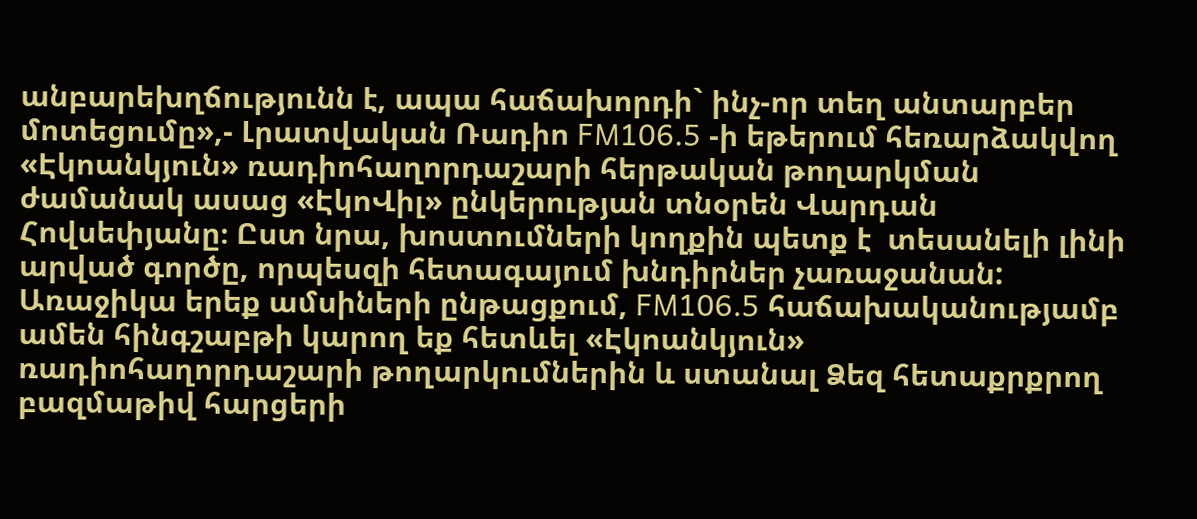անբարեխղճությունն է, ապա հաճախորդի` ինչ-որ տեղ անտարբեր մոտեցումը»,- Լրատվական Ռադիո FM106.5 -ի եթերում հեռարձակվող «Էկոանկյուն» ռադիոհաղորդաշարի հերթական թողարկման ժամանակ ասաց «ԷկոՎիլ» ընկերության տնօրեն Վարդան Հովսեփյանը։ Ըստ նրա, խոստումների կողքին պետք է  տեսանելի լինի արված գործը, որպեսզի հետագայում խնդիրներ չառաջանան: Առաջիկա երեք ամսիների ընթացքում, FM106.5 հաճախականությամբ ամեն հինգշաբթի կարող եք հետևել «Էկոանկյուն» ռադիոհաղորդաշարի թողարկումներին և ստանալ Ձեզ հետաքրքրող բազմաթիվ հարցերի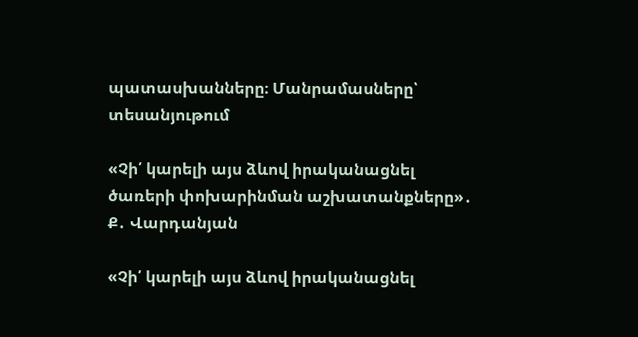պատասխանները։ Մանրամասները՝ տեսանյութում

«Չի՛ կարելի այս ձևով իրականացնել ծառերի փոխարինման աշխատանքները»․ Ք․ Վարդանյան

«Չի՛ կարելի այս ձևով իրականացնել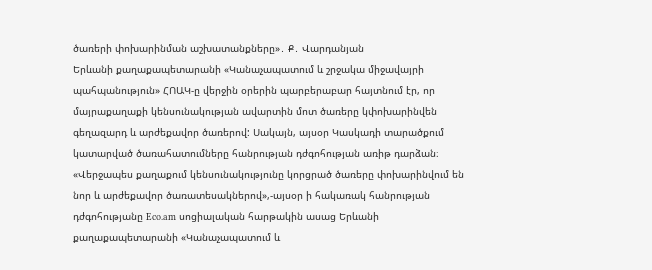ծառերի փոխարինման աշխատանքները»․ Ք․ Վարդանյան
Երևանի քաղաքապետարանի «Կանաչապատում և շրջակա միջավայրի պահպանություն» ՀՈԱԿ-ը վերջին օրերին պարբերաբար հայտնում էր, որ մայրաքաղաքի կենսունակության ավարտին մոտ ծառերը կփոխարինվեն գեղազարդ և արժեքավոր ծառերով: Սակայն, այսօր Կասկադի տարածքում կատարված ծառահատումները հանրության դժգոհության առիթ դարձան։ «Վերջապես քաղաքում կենսունակությունը կորցրած ծառերը փոխարինվում են նոր և արժեքավոր ծառատեսակներով»,-այսօր ի հակառակ հանրության դժգոհությանը Eco.am սոցիալական հարթակին ասաց Երևանի քաղաքապետարանի «Կանաչապատում և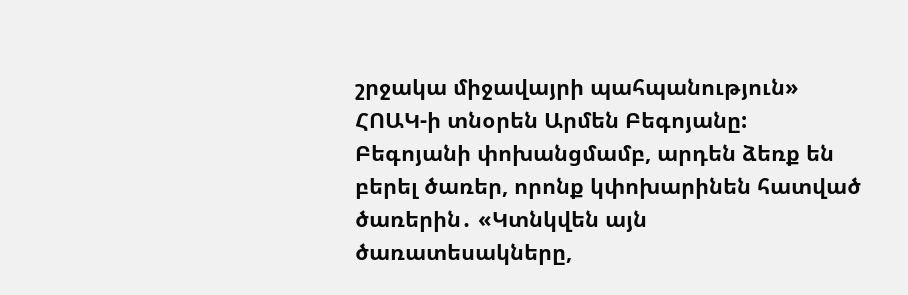շրջակա միջավայրի պահպանություն» ՀՈԱԿ-ի տնօրեն Արմեն Բեգոյանը: Բեգոյանի փոխանցմամբ, արդեն ձեռք են բերել ծառեր, որոնք կփոխարինեն հատված ծառերին․ «Կտնկվեն այն ծառատեսակները,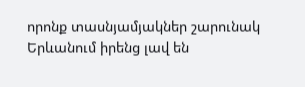որոնք տասնյամյակներ շարունակ Երևանում իրենց լավ են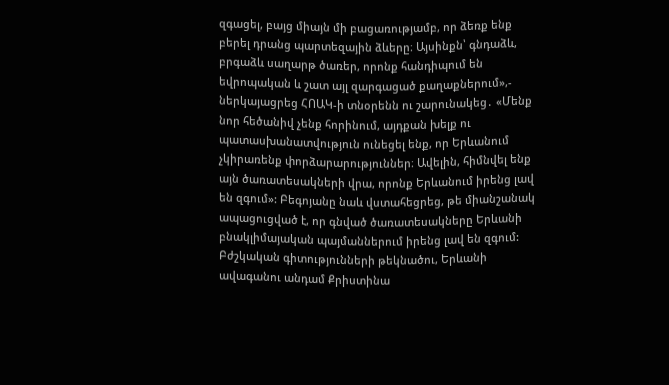զգացել, բայց միայն մի բացառությամբ, որ ձեռք ենք բերել դրանց պարտեզային ձևերը։ Այսինքն՝ գնդաձև, բրգաձև սաղարթ ծառեր, որոնք հանդիպում են եվրոպական և շատ այլ զարգացած քաղաքներում»,- ներկայացրեց ՀՈԱԿ-ի տնօրենն ու շարունակեց․ «Մենք նոր հեծանիվ չենք հորինում, այդքան խելք ու պատասխանատվություն ունեցել ենք, որ Երևանում չկիրառենք փորձարարություններ։ Ավելին, հիմնվել ենք այն ծառատեսակների վրա, որոնք Երևանում իրենց լավ են զգում»: Բեգոյանը նաև վստահեցրեց, թե միանշանակ ապացուցված է, որ գնված ծառատեսակները Երևանի բնակլիմայական պայմաններում իրենց լավ են զգում: Բժշկական գիտությունների թեկնածու, Երևանի ավագանու անդամ Քրիստինա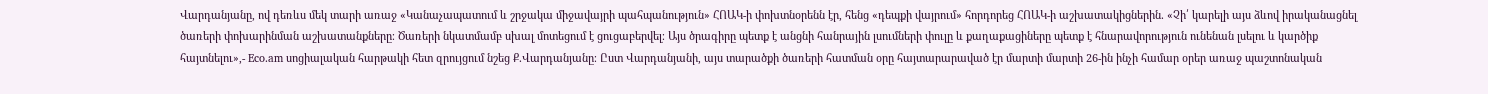Վարդանյանը, ով դեռևս մեկ տարի առաջ «Կանաչապատում և շրջակա միջավայրի պահպանություն» ՀՈԱԿ-ի փոխտնօրենն էր, հենց «դեպքի վայրում» հորդորեց ՀՈԱԿ-ի աշխատակիցներին․ «Չի՛ կարելի այս ձևով իրականացնել ծառերի փոխարինման աշխատանքները։ Ծառերի նկատմամբ սխալ մոտեցում է ցուցաբերվել։ Այս ծրագիրը պետք է անցնի հանրային լսումների փուլը և քաղաքացիները պետք է հնարավորություն ունենան լսելու և կարծիք հայտնելու»,- Eco.am սոցիալական հարթակի հետ զրույցում նշեց Ք․Վարդանյանը։ Ըստ Վարդանյանի, այս տարածքի ծառերի հատման օրը հայտարարաված էր մարտի մարտի 26-ին ինչի համար օրեր առաջ պաշտոնական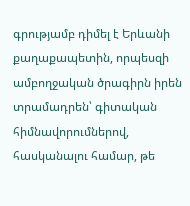գրությամբ դիմել է Երևանի  քաղաքապետին, որպեսզի ամբողջական ծրագիրն իրեն տրամադրեն՝ գիտական հիմնավորումներով, հասկանալու համար, թե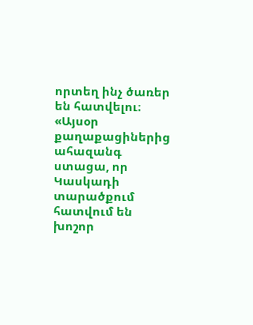որտեղ ինչ ծառեր են հատվելու։ «Այսօր քաղաքացիներից ահազանգ ստացա, որ Կասկադի տարածքում հատվում են խոշոր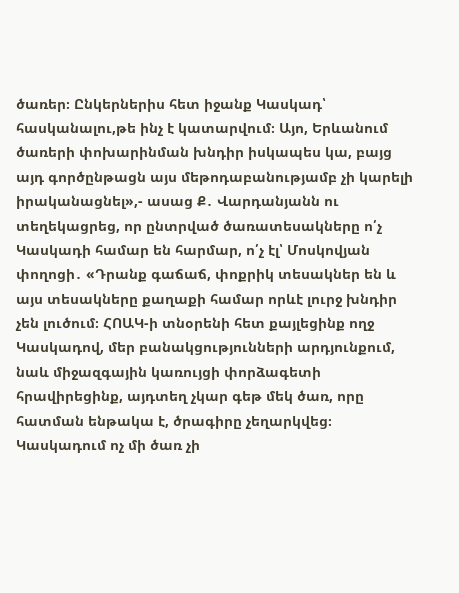ծառեր։ Ընկերներիս հետ իջանք Կասկադ՝ հասկանալու,թե ինչ է կատարվում։ Այո, Երևանում ծառերի փոխարինման խնդիր իսկապես կա, բայց այդ գործընթացն այս մեթոդաբանությամբ չի կարելի իրականացնել»,- ասաց Ք․ Վարդանյանն ու տեղեկացրեց, որ ընտրված ծառատեսակները ո՛չ Կասկադի համար են հարմար, ո՛չ էլ՝ Մոսկովյան փողոցի․ «Դրանք գաճաճ, փոքրիկ տեսակներ են և այս տեսակները քաղաքի համար որևէ լուրջ խնդիր չեն լուծում։ ՀՈԱԿ-ի տնօրենի հետ քայլեցինք ողջ Կասկադով, մեր բանակցությունների արդյունքում, նաև միջազգային կառույցի փորձագետի հրավիրեցինք, այդտեղ չկար գեթ մեկ ծառ, որը հատման ենթակա է, ծրագիրը չեղարկվեց։ Կասկադում ոչ մի ծառ չի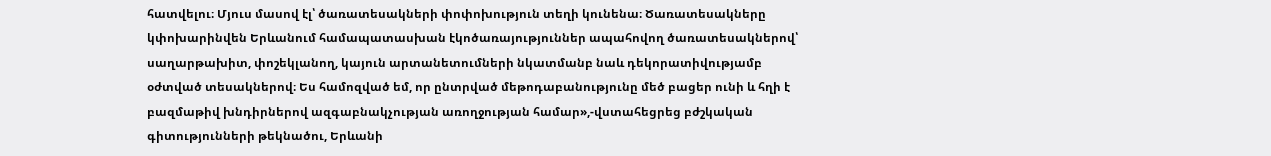հատվելու։ Մյուս մասով էլ՝ ծառատեսակների փոփոխություն տեղի կունենա։ Ծառատեսակները կփոխարինվեն Երևանում համապատասխան էկոծառայություններ ապահովող ծառատեսակներով՝ սաղարթախիտ, փոշեկլանող, կայուն արտանետումների նկատմանբ նաև դեկորատիվությամբ օժտված տեսակներով։ Ես համոզված եմ, որ ընտրված մեթոդաբանությունը մեծ բացեր ունի և հղի է բազմաթիվ խնդիրներով ազգաբնակչության առողջության համար»,-վստահեցրեց բժշկական գիտությունների թեկնածու, Երևանի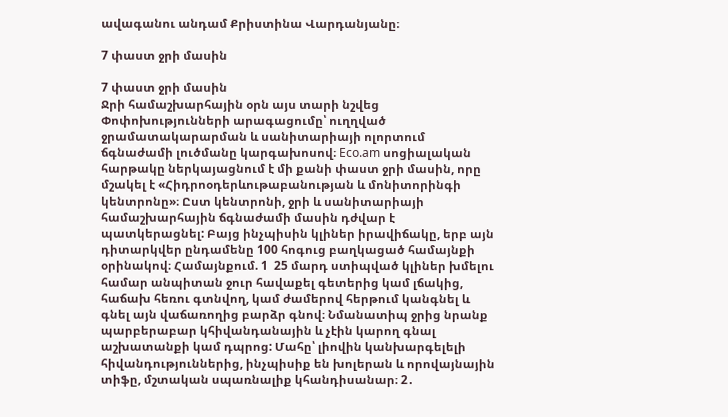ավագանու անդամ Քրիստինա Վարդանյանը։

7 փաստ ջրի մասին

7 փաստ ջրի մասին
Ջրի համաշխարհային օրն այս տարի նշվեց Փոփոխությունների արագացումը՝ ուղղված ջրամատակարարման և սանիտարիայի ոլորտում ճգնաժամի լուծմանը կարգախոսով։ Eco.am սոցիալական հարթակը ներկայացնում է մի քանի փաստ ջրի մասին, որը մշակել է «Հիդրոօդերևութաբանության և մոնիտորինգի կենտրոնը»։ Ըստ կենտրոնի, ջրի և սանիտարիայի համաշխարհային ճգնաժամի մասին դժվար է պատկերացնել: Բայց ինչպիսին կլիներ իրավիճակը, երբ այն դիտարկվեր ընդամենը 100 հոգուց բաղկացած համայնքի օրինակով։ Համայնքում. 1  25 մարդ ստիպված կլիներ խմելու համար անպիտան ջուր հավաքել գետերից կամ լճակից, հաճախ հեռու գտնվող, կամ ժամերով հերթում կանգնել և գնել այն վաճառողից բարձր գնով։ Նմանատիպ ջրից նրանք պարբերաբար կհիվանդանային և չէին կարող գնալ աշխատանքի կամ դպրոց: Մահը՝ լիովին կանխարգելելի հիվանդություններից, ինչպիսիք են խոլերան և որովայնային տիֆը, մշտական սպառնալիք կհանդիսանար։ 2․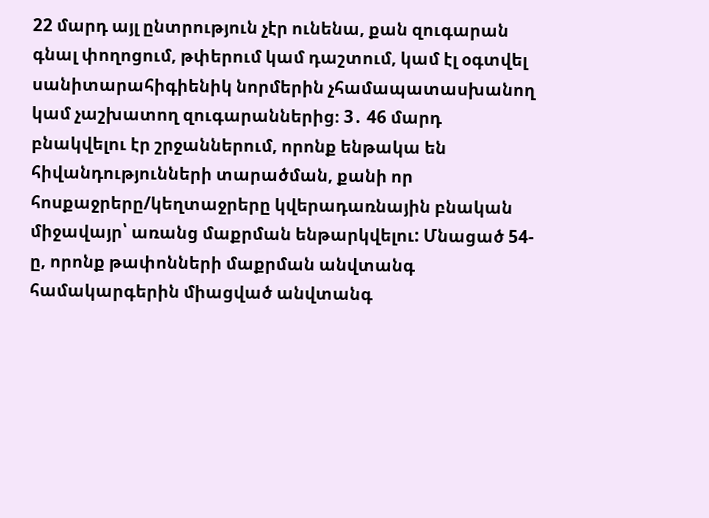22 մարդ այլ ընտրություն չէր ունենա, քան զուգարան գնալ փողոցում, թփերում կամ դաշտում, կամ էլ օգտվել սանիտարահիգիենիկ նորմերին չհամապատասխանող կամ չաշխատող զուգարաններից։ 3․ 46 մարդ բնակվելու էր շրջաններում, որոնք ենթակա են հիվանդությունների տարածման, քանի որ հոսքաջրերը/կեղտաջրերը կվերադառնային բնական միջավայր՝ առանց մաքրման ենթարկվելու: Մնացած 54-ը, որոնք թափոնների մաքրման անվտանգ համակարգերին միացված անվտանգ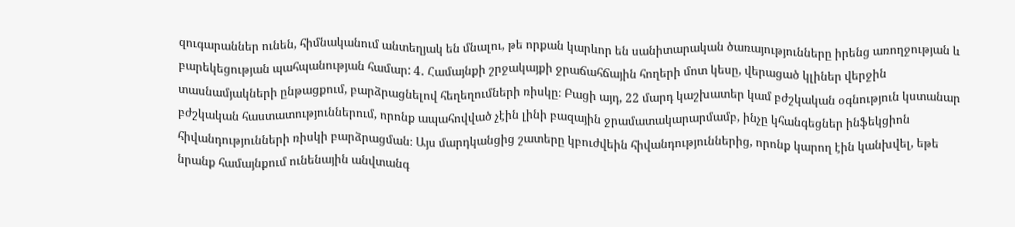զուգարաններ ունեն, հիմնականում անտեղյակ են մնալու, թե որքան կարևոր են սանիտարական ծառայությունները իրենց առողջության և բարեկեցության պահպանության համար: 4․ Համայնքի շրջակայքի ջրաճահճային հողերի մոտ կեսը, վերացած կլիներ վերջին տասնամյակների ընթացքում, բարձրացնելով հեղեղումների ռիսկը։ Բացի այդ, 22 մարդ կաշխատեր կամ բժշկական օգնություն կստանար բժշկական հաստատություններում, որոնք ապահովված չէին լինի բազային ջրամատակարարմամբ, ինչը կհանգեցներ ինֆեկցիոն հիվանդությունների ռիսկի բարձրացման։ Այս մարդկանցից շատերը կբուժվեին հիվանդություններից, որոնք կարող էին կանխվել, եթե նրանք համայնքում ունենային անվտանգ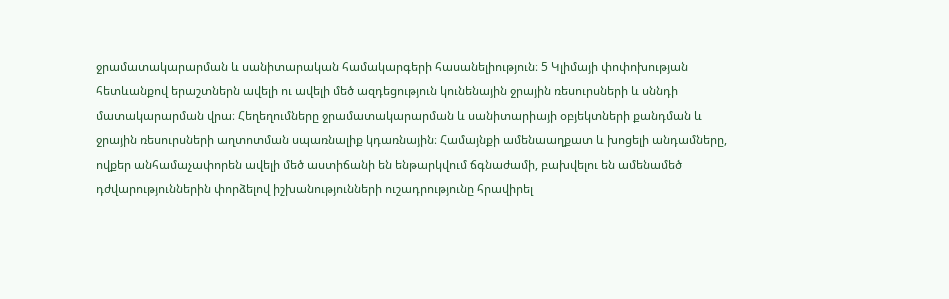ջրամատակարարման և սանիտարական համակարգերի հասանելիություն։ 5 Կլիմայի փոփոխության հետևանքով երաշտներն ավելի ու ավելի մեծ ազդեցություն կունենային ջրային ռեսուրսների և սննդի մատակարարման վրա։ Հեղեղումները ջրամատակարարման և սանիտարիայի օբյեկտների քանդման և ջրային ռեսուրսների աղտոտման սպառնալիք կդառնային։ Համայնքի ամենաաղքատ և խոցելի անդամները, ովքեր անհամաչափորեն ավելի մեծ աստիճանի են ենթարկվում ճգնաժամի, բախվելու են ամենամեծ դժվարություններին փորձելով իշխանությունների ուշադրությունը հրավիրել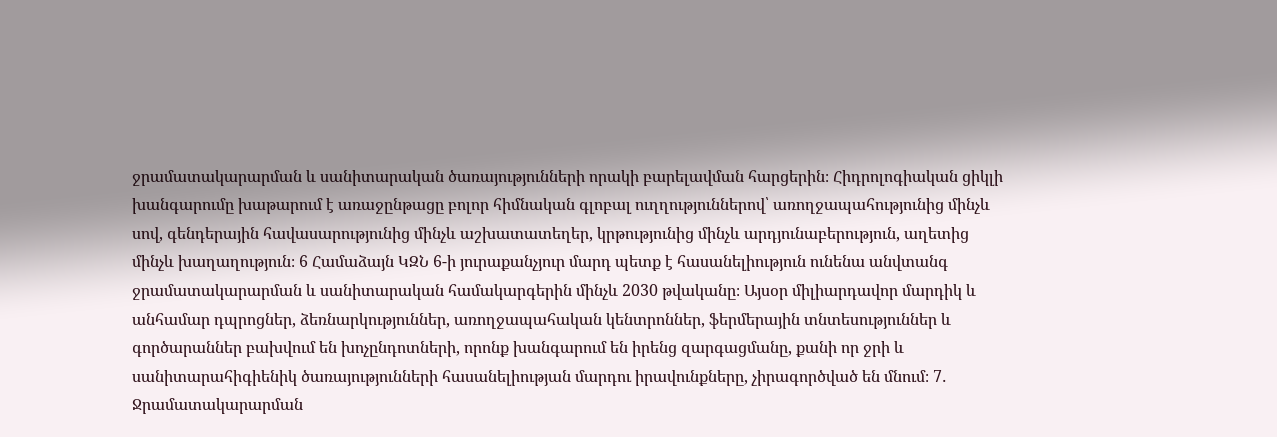ջրամատակարարման և սանիտարական ծառայությունների որակի բարելավման հարցերին։ Հիդրոլոգիական ցիկլի խանգարումը խաթարում է առաջընթացը բոլոր հիմնական գլոբալ ուղղություններով՝ առողջապահությունից մինչև սով, գենդերային հավասարությունից մինչև աշխատատեղեր, կրթությունից մինչև արդյունաբերություն, աղետից մինչև խաղաղություն։ 6 Համաձայն ԿԶՆ 6-ի յուրաքանչյուր մարդ պետք է հասանելիություն ունենա անվտանգ ջրամատակարարման և սանիտարական համակարգերին մինչև 2030 թվականը։ Այսօր միլիարդավոր մարդիկ և անհամար դպրոցներ, ձեռնարկություններ, առողջապահական կենտրոններ, ֆերմերային տնտեսություններ և գործարաններ բախվում են խոչընդոտների, որոնք խանգարում են իրենց զարգացմանը, քանի որ ջրի և սանիտարահիգիենիկ ծառայությունների հասանելիության մարդու իրավունքները, չիրագործված են մնում։ 7․ Ջրամատակարարման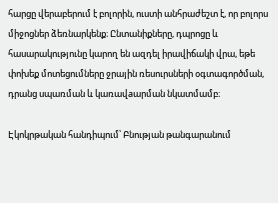հարցը վերաբերում է բոլորին, ուստի անհրաժեշտ է, որ բոլորս միջոցներ ձեռնարկենք։ Ընտանիքները, դպրոցը և հասարակությունը կարող են ազդել իրավիճակի վրա, եթե փոխեք մոտեցումները ջրային ռեսուրսների օգտագործման, դրանց սպառման և կառավaարման նկատմամբ։

Էկոկրթական հանդիպում՝ Բնության թանգարանում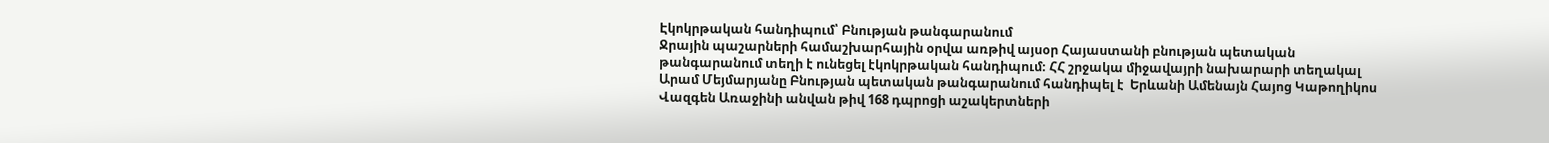Էկոկրթական հանդիպում՝ Բնության թանգարանում
Ջրային պաշարների համաշխարհային օրվա առթիվ այսօր Հայաստանի բնության պետական թանգարանում տեղի է ունեցել էկոկրթական հանդիպում։ ՀՀ շրջակա միջավայրի նախարարի տեղակալ Արամ Մեյմարյանը Բնության պետական թանգարանում հանդիպել է  Երևանի Ամենայն Հայոց Կաթողիկոս Վազգեն Առաջինի անվան թիվ 168 դպրոցի աշակերտների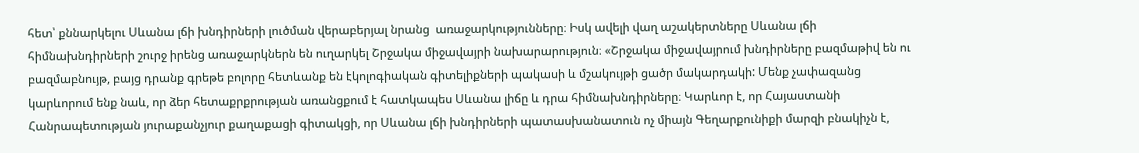հետ՝ քննարկելու Սևանա լճի խնդիրների լուծման վերաբերյալ նրանց  առաջարկությունները։ Իսկ ավելի վաղ աշակերտները Սևանա լճի հիմնախնդիրների շուրջ իրենց առաջարկներն են ուղարկել Շրջակա միջավայրի նախարարություն։ «Շրջակա միջավայրում խնդիրները բազմաթիվ են ու բազմաբնույթ, բայց դրանք գրեթե բոլորը հետևանք են էկոլոգիական գիտելիքների պակասի և մշակույթի ցածր մակարդակի: Մենք չափազանց կարևորում ենք նաև, որ ձեր հետաքրքրության առանցքում է հատկապես Սևանա լիճը և դրա հիմնախնդիրները։ Կարևոր է, որ Հայաստանի Հանրապետության յուրաքանչյուր քաղաքացի գիտակցի, որ Սևանա լճի խնդիրների պատասխանատուն ոչ միայն Գեղարքունիքի մարզի բնակիչն է,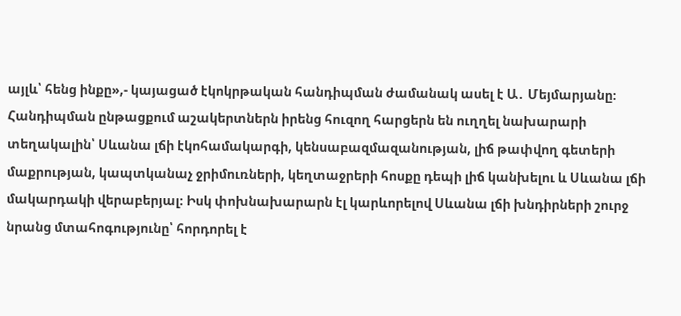այլև՝ հենց ինքը»,- կայացած էկոկրթական հանդիպման ժամանակ ասել է Ա․ Մեյմարյանը։ Հանդիպման ընթացքում աշակերտներն իրենց հուզող հարցերն են ուղղել նախարարի տեղակալին՝ Սևանա լճի էկոհամակարգի, կենսաբազմազանության, լիճ թափվող գետերի մաքրության, կապտկանաչ ջրիմուռների, կեղտաջրերի հոսքը դեպի լիճ կանխելու և Սևանա լճի մակարդակի վերաբերյալ։ Իսկ փոխնախարարն էլ կարևորելով Սևանա լճի խնդիրների շուրջ նրանց մտահոգությունը՝ հորդորել է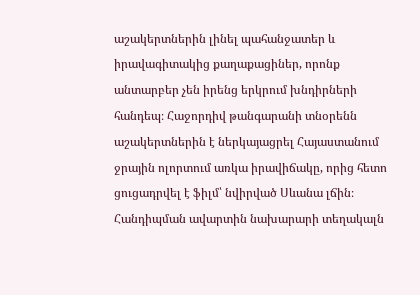աշակերտներին լինել պահանջատեր և իրավագիտակից քաղաքացիներ, որոնք անտարբեր չեն իրենց երկրում խնդիրների հանդեպ։ Հաջորդիվ թանգարանի տնօրենն աշակերտներին է ներկայացրել Հայաստանում ջրային ոլորտում առկա իրավիճակը, որից հետո ցուցադրվել է ֆիլմ՝ նվիրված Սևանա լճին։ Հանդիպման ավարտին նախարարի տեղակալն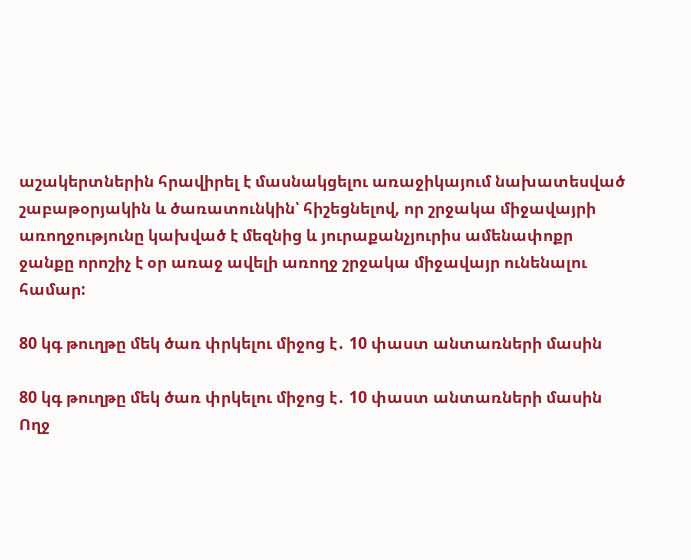աշակերտներին հրավիրել է մասնակցելու առաջիկայում նախատեսված շաբաթօրյակին և ծառատունկին՝ հիշեցնելով, որ շրջակա միջավայրի առողջությունը կախված է մեզնից և յուրաքանչյուրիս ամենափոքր ջանքը որոշիչ է օր առաջ ավելի առողջ շրջակա միջավայր ունենալու համար:

80 կգ թուղթը մեկ ծառ փրկելու միջոց է․ 10 փաստ անտառների մասին

80 կգ թուղթը մեկ ծառ փրկելու միջոց է․ 10 փաստ անտառների մասին
Ողջ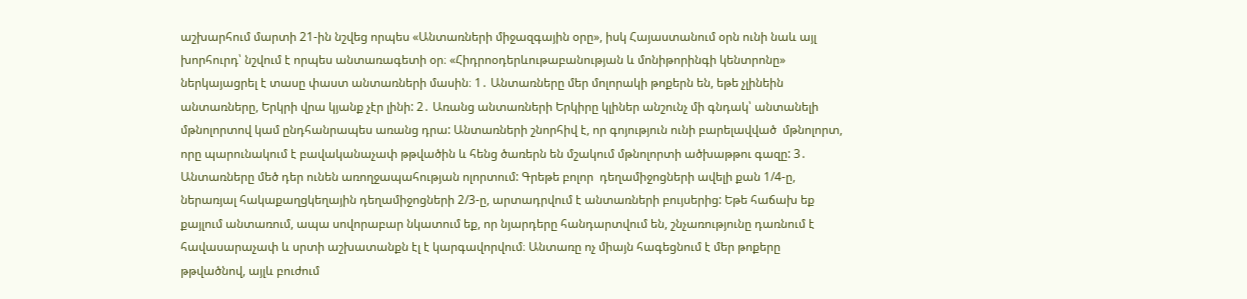աշխարհում մարտի 21-ին նշվեց որպես «Անտառների միջազգային օրը», իսկ Հայաստանում օրն ունի նաև այլ խորհուրդ՝ նշվում է որպես անտառագետի օր։ «Հիդրոօդերևութաբանության և մոնիթորինգի կենտրոնը» ներկայացրել է տասը փաստ անտառների մասին։ 1․ Անտառները մեր մոլորակի թոքերն են, եթե չլինեին անտառները, Երկրի վրա կյանք չէր լինի: 2․ Առանց անտառների Երկիրը կլիներ անշունչ մի գնդակ՝ անտանելի մթնոլորտով կամ ընդհանրապես առանց դրա: Անտառների շնորհիվ է, որ գոյություն ունի բարելավված  մթնոլորտ, որը պարունակում է բավականաչափ թթվածին և հենց ծառերն են մշակում մթնոլորտի ածխաթթու գազը: 3․ Անտառները մեծ դեր ունեն առողջապահության ոլորտում: Գրեթե բոլոր  դեղամիջոցների ավելի քան 1/4-ը, ներառյալ հակաքաղցկեղային դեղամիջոցների 2/3-ը, արտադրվում է անտառների բույսերից: Եթե հաճախ եք քայլում անտառում, ապա սովորաբար նկատում եք, որ նյարդերը հանդարտվում են, շնչառությունը դառնում է հավասարաչափ և սրտի աշխատանքն էլ է կարգավորվում։ Անտառը ոչ միայն հագեցնում է մեր թոքերը թթվածնով, այլև բուժում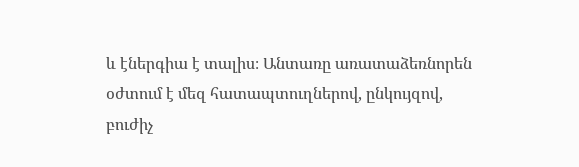և էներգիա է տալիս։ Անտառը առատաձեռնորեն օժտում է մեզ հատապտուղներով, ընկույզով, բուժիչ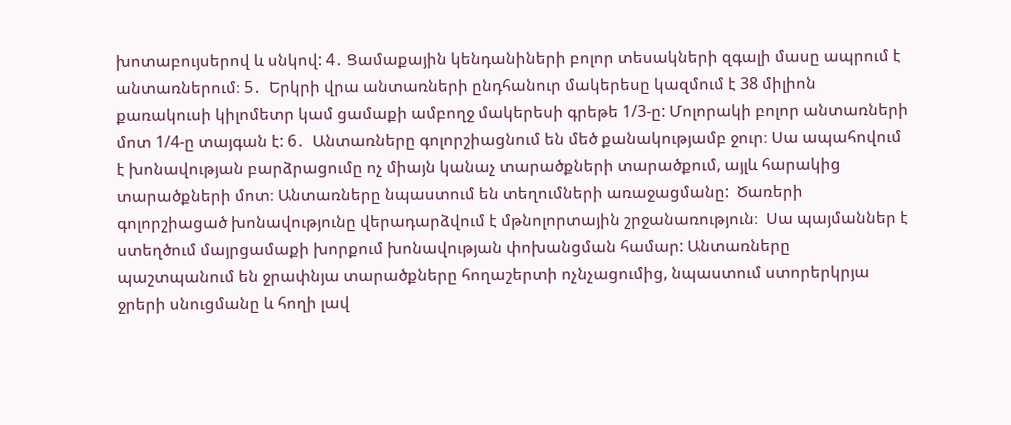խոտաբույսերով և սնկով: 4․ Ցամաքային կենդանիների բոլոր տեսակների զգալի մասը ապրում է անտառներում։ 5․  Երկրի վրա անտառների ընդհանուր մակերեսը կազմում է 38 միլիոն քառակուսի կիլոմետր կամ ցամաքի ամբողջ մակերեսի գրեթե 1/3-ը: Մոլորակի բոլոր անտառների մոտ 1/4-ը տայգան է: 6․  Անտառները գոլորշիացնում են մեծ քանակությամբ ջուր։ Սա ապահովում է խոնավության բարձրացումը ոչ միայն կանաչ տարածքների տարածքում, այլև հարակից տարածքների մոտ։ Անտառները նպաստում են տեղումների առաջացմանը:  Ծառերի գոլորշիացած խոնավությունը վերադարձվում է մթնոլորտային շրջանառություն։  Սա պայմաններ է ստեղծում մայրցամաքի խորքում խոնավության փոխանցման համար: Անտառները պաշտպանում են ջրափնյա տարածքները հողաշերտի ոչնչացումից, նպաստում ստորերկրյա ջրերի սնուցմանը և հողի լավ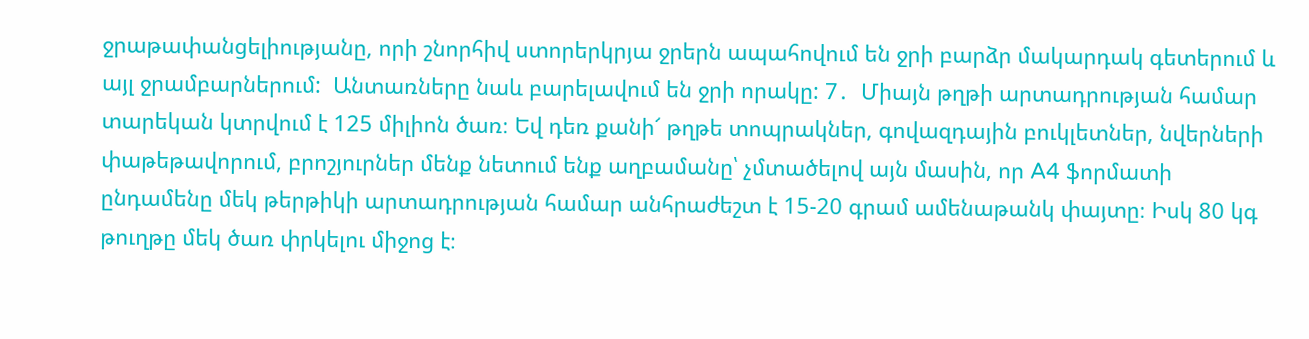ջրաթափանցելիությանը, որի շնորհիվ ստորերկրյա ջրերն ապահովում են ջրի բարձր մակարդակ գետերում և այլ ջրամբարներում:  Անտառները նաև բարելավում են ջրի որակը: 7․  Միայն թղթի արտադրության համար տարեկան կտրվում է 125 միլիոն ծառ։ Եվ դեռ քանի՜ թղթե տոպրակներ, գովազդային բուկլետներ, նվերների փաթեթավորում, բրոշյուրներ մենք նետում ենք աղբամանը՝ չմտածելով այն մասին, որ A4 ֆորմատի ընդամենը մեկ թերթիկի արտադրության համար անհրաժեշտ է 15-20 գրամ ամենաթանկ փայտը։ Իսկ 80 կգ թուղթը մեկ ծառ փրկելու միջոց է։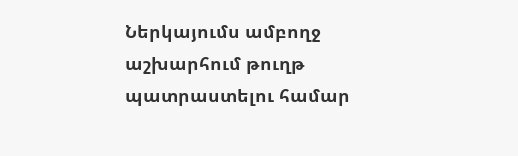Ներկայումս ամբողջ աշխարհում թուղթ պատրաստելու համար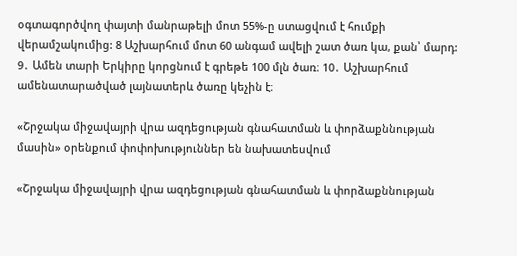օգտագործվող փայտի մանրաթելի մոտ 55%-ը ստացվում է հումքի վերամշակումից: 8 Աշխարհում մոտ 60 անգամ ավելի շատ ծառ կա, քան՝ մարդ: 9․ Ամեն տարի Երկիրը կորցնում է գրեթե 100 մլն ծառ։ 10․ Աշխարհում ամենատարածված լայնատերև ծառը կեչին է։

«Շրջակա միջավայրի վրա ազդեցության գնահատման և փորձաքննության մասին» օրենքում փոփոխություններ են նախատեսվում

«Շրջակա միջավայրի վրա ազդեցության գնահատման և փորձաքննության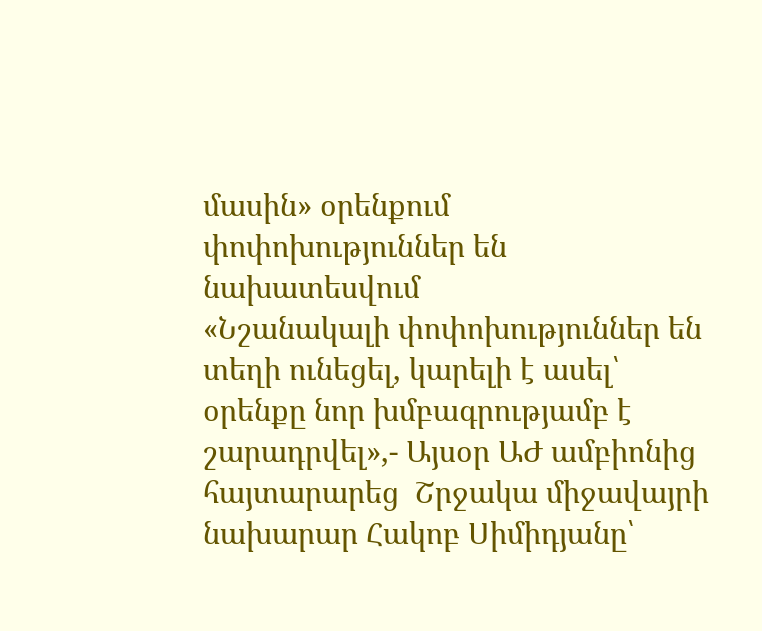մասին» օրենքում փոփոխություններ են նախատեսվում
«Նշանակալի փոփոխություններ են տեղի ունեցել, կարելի է ասել՝ օրենքը նոր խմբագրությամբ է շարադրվել»,- Այսօր ԱԺ ամբիոնից հայտարարեց  Շրջակա միջավայրի նախարար Հակոբ Սիմիդյանը՝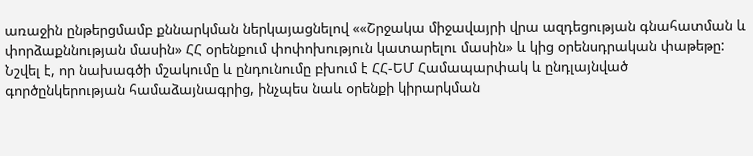առաջին ընթերցմամբ քննարկման ներկայացնելով ««Շրջակա միջավայրի վրա ազդեցության գնահատման և փորձաքննության մասին» ՀՀ օրենքում փոփոխություն կատարելու մասին» և կից օրենսդրական փաթեթը: Նշվել է, որ նախագծի մշակումը և ընդունումը բխում է ՀՀ-ԵՄ Համապարփակ և ընդլայնված գործընկերության համաձայնագրից, ինչպես նաև օրենքի կիրարկման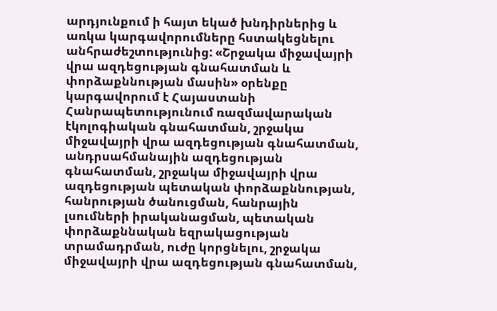արդյունքում ի հայտ եկած խնդիրներից և առկա կարգավորումները հստակեցնելու անհրաժեշտությունից: «Շրջակա միջավայրի վրա ազդեցության գնահատման և փորձաքննության մասին» օրենքը կարգավորում է Հայաստանի Հանրապետությունում ռազմավարական էկոլոգիական գնահատման, շրջակա միջավայրի վրա ազդեցության գնահատման, անդրսահմանային ազդեցության գնահատման, շրջակա միջավայրի վրա ազդեցության պետական փորձաքննության, հանրության ծանուցման, հանրային լսումների իրականացման, պետական փորձաքննական եզրակացության տրամադրման, ուժը կորցնելու, շրջակա միջավայրի վրա ազդեցության գնահատման,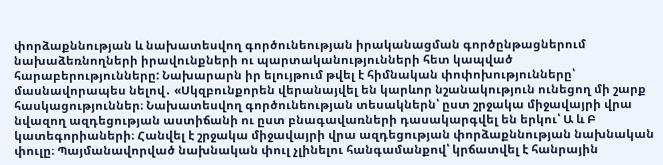փորձաքննության և նախատեսվող գործունեության իրականացման գործընթացներում նախաձեռնողների իրավունքների ու պարտականությունների հետ կապված հարաբերությունները: Նախարարն իր ելույթում թվել է հիմնական փոփոխությունները՝ մասնավորապես նելով․ «Սկզբունքորեն վերանայվել են կարևոր նշանակություն ունեցող մի շարք հասկացություններ։ Նախատեսվող գործունեության տեսակներն՝ ըստ շրջակա միջավայրի վրա նվազող ազդեցության աստիճանի ու ըստ բնագավառների դասակարգվել են երկու՝ Ա և Բ կատեգորիաների։ Հանվել է շրջակա միջավայրի վրա ազդեցության փորձաքննության նախնական փուլը։ Պայմանավորված նախնական փուլ չլինելու հանգամանքով՝ կրճատվել է հանրային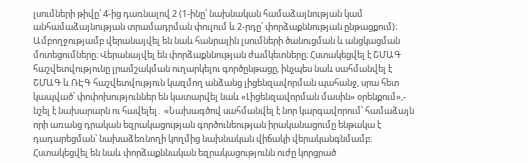լսումների թիվը՝ 4-ից դառնալով 2 (1-ինը՝ նախնական համաձայնության կամ անհամաձայնության տրամադրման փուլում և 2-րդը՝ փորձաքննության ընթացքում)։ Ամբողջությամբ վերանայվել են նաև հանրային լսումների ծանուցման և անցկացման մոտեցումները։ Վերանայվել են փորձաքննության ժամկետները։ Հստակեցվել է ՇՄԱԳ հաշվետվությունը լրամշակման ուղարկելու գործընթացը, ինչպես նաև սահմանվել է ՇՄԱԳ և ՌԷԳ հաշվետվություն կազմող անձանց լիցենզավորման պահանջ, սրա հետ կապված՝ փոփոխություններ են կատարվել նաև «Լիցենզավորման մասին» օրենքում»,- նշել է նախարարն ու հավելել․ «Նախագծով սահմանվել է նոր կարգավորում՝ համաձայն որի առանց դրական եզրակացության գործունեության իրականացումը ենթակա է դադարեցման՝ նախաձեռնողի կողմից նախնական վիճակի վերականգնմամբ։ Հստակեցվել են նաև փորձաքննական եզրակացությունն ուժը կորցրած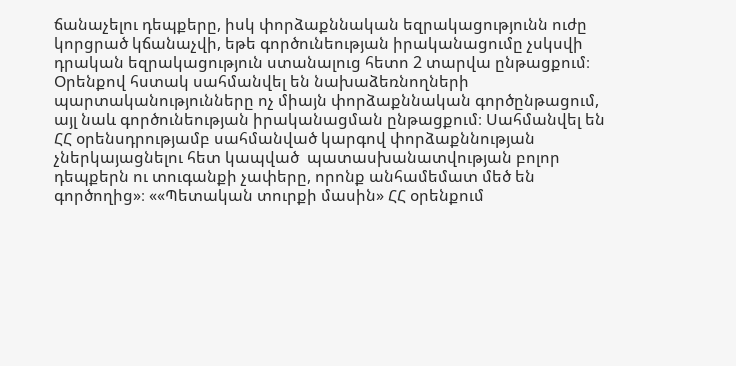ճանաչելու դեպքերը, իսկ փորձաքննական եզրակացությունն ուժը կորցրած կճանաչվի, եթե գործունեության իրականացումը չսկսվի դրական եզրակացություն ստանալուց հետո 2 տարվա ընթացքում։ Օրենքով հստակ սահմանվել են նախաձեռնողների պարտականությունները ոչ միայն փորձաքննական գործընթացում, այլ նաև գործունեության իրականացման ընթացքում։ Սահմանվել են  ՀՀ օրենսդրությամբ սահմանված կարգով փորձաքննության չներկայացնելու հետ կապված  պատասխանատվության բոլոր դեպքերն ու տուգանքի չափերը, որոնք անհամեմատ մեծ են գործողից»։ ««Պետական տուրքի մասին» ՀՀ օրենքում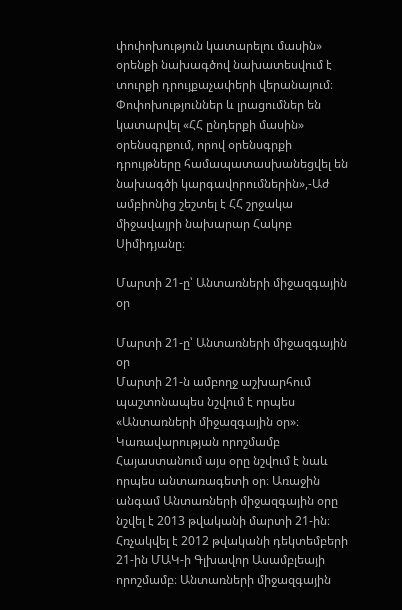փոփոխություն կատարելու մասին» օրենքի նախագծով նախատեսվում է տուրքի դրույքաչափերի վերանայում։  Փոփոխություններ և լրացումներ են կատարվել «ՀՀ ընդերքի մասին» օրենսգրքում, որով օրենսգրքի դրույթները համապատասխանեցվել են նախագծի կարգավորումներին»,-Աժ ամբիոնից շեշտել է ՀՀ շրջակա միջավայրի նախարար Հակոբ Սիմիդյանը։

Մարտի 21-ը՝ Անտառների միջազգային օր

Մարտի 21-ը՝ Անտառների միջազգային օր
Մարտի 21-ն ամբողջ աշխարհում պաշտոնապես նշվում է որպես «Անտառների միջազգային օր»։ Կառավարության որոշմամբ Հայաստանում այս օրը նշվում է նաև որպես անտառագետի օր։ Առաջին անգամ Անտառների միջազգային օրը նշվել է 2013 թվականի մարտի 21-ին։ Հռչակվել է 2012 թվականի դեկտեմբերի 21-ին ՄԱԿ-ի Գլխավոր Ասամբլեայի որոշմամբ։ Անտառների միջազգային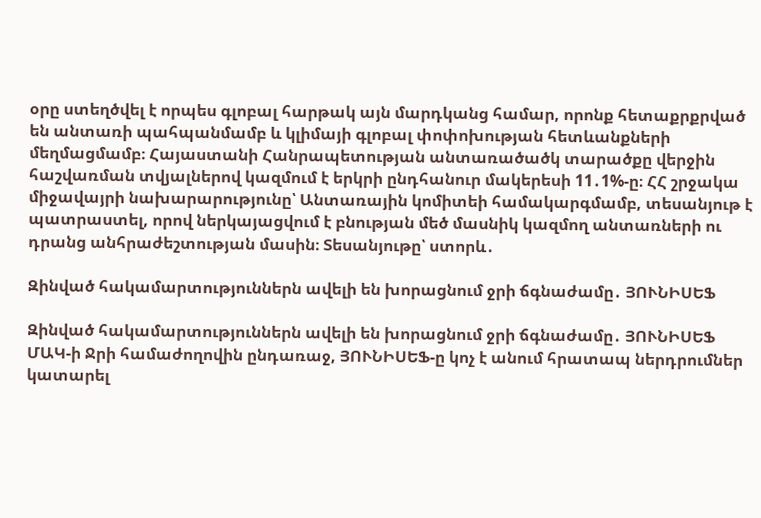օրը ստեղծվել է որպես գլոբալ հարթակ այն մարդկանց համար, որոնք հետաքրքրված են անտառի պահպանմամբ և կլիմայի գլոբալ փոփոխության հետևանքների մեղմացմամբ։ Հայաստանի Հանրապետության անտառածածկ տարածքը վերջին հաշվառման տվյալներով կազմում է երկրի ընդհանուր մակերեսի 11․1%-ը։ ՀՀ շրջակա միջավայրի նախարարությունը՝ Անտառային կոմիտեի համակարգմամբ, տեսանյութ է պատրաստել, որով ներկայացվում է բնության մեծ մասնիկ կազմող անտառների ու դրանց անհրաժեշտության մասին։ Տեսանյութը՝ ստորև․

Զինված հակամարտություններն ավելի են խորացնում ջրի ճգնաժամը․ ՅՈՒՆԻՍԵՖ

Զինված հակամարտություններն ավելի են խորացնում ջրի ճգնաժամը․ ՅՈՒՆԻՍԵՖ
ՄԱԿ-ի Ջրի համաժողովին ընդառաջ, ՅՈՒՆԻՍԵՖ-ը կոչ է անում հրատապ ներդրումներ կատարել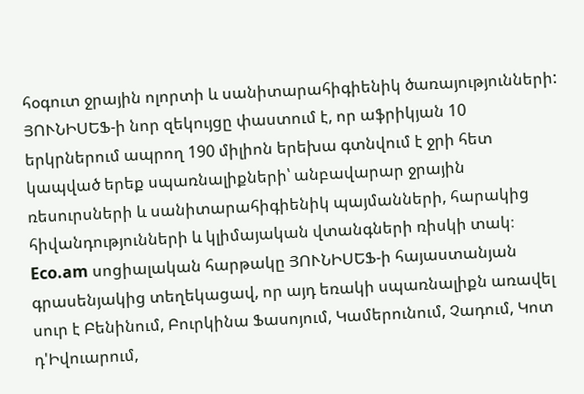հօգուտ ջրային ոլորտի և սանիտարահիգիենիկ ծառայությունների: ՅՈՒՆԻՍԵՖ-ի նոր զեկույցը փաստում է, որ աֆրիկյան 10 երկրներում ապրող 190 միլիոն երեխա գտնվում է ջրի հետ կապված երեք սպառնալիքների՝ անբավարար ջրային ռեսուրսների և սանիտարահիգիենիկ պայմանների, հարակից հիվանդությունների և կլիմայական վտանգների ռիսկի տակ։ Eco.am սոցիալական հարթակը ՅՈՒՆԻՍԵՖ-ի հայաստանյան գրասենյակից տեղեկացավ, որ այդ եռակի սպառնալիքն առավել սուր է Բենինում, Բուրկինա Ֆասոյում, Կամերունում, Չադում, Կոտ դ'Իվուարում,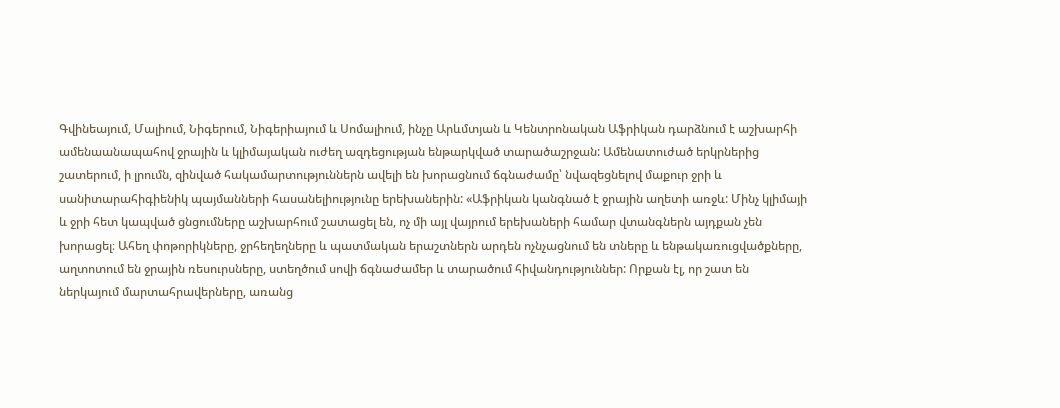Գվինեայում, Մալիում, Նիգերում, Նիգերիայում և Սոմալիում, ինչը Արևմտյան և Կենտրոնական Աֆրիկան դարձնում է աշխարհի ամենաանապահով ջրային և կլիմայական ուժեղ ազդեցության ենթարկված տարածաշրջան: Ամենատուժած երկրներից շատերում, ի լրումն, զինված հակամարտություններն ավելի են խորացնում ճգնաժամը՝ նվազեցնելով մաքուր ջրի և սանիտարահիգիենիկ պայմանների հասանելիությունը երեխաներին: «Աֆրիկան կանգնած է ջրային աղետի առջև: Մինչ կլիմայի և ջրի հետ կապված ցնցումները աշխարհում շատացել են, ոչ մի այլ վայրում երեխաների համար վտանգներն այդքան չեն խորացել։ Ահեղ փոթորիկները, ջրհեղեղները և պատմական երաշտներն արդեն ոչնչացնում են տները և ենթակառուցվածքները, աղտոտում են ջրային ռեսուրսները, ստեղծում սովի ճգնաժամեր և տարածում հիվանդություններ: Որքան էլ, որ շատ են ներկայում մարտահրավերները, առանց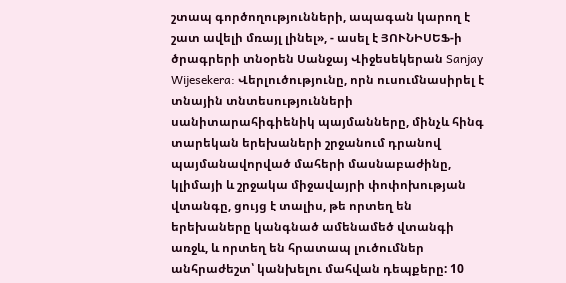շտապ գործողությունների, ապագան կարող է շատ ավելի մռայլ լինել», - ասել է ՅՈՒՆԻՍԵՖ-ի ծրագրերի տնօրեն Սանջայ Վիջեսեկերան Sanjay Wijesekera: Վերլուծությունը, որն ուսումնասիրել է տնային տնտեսությունների սանիտարահիգիենիկ պայմանները, մինչև հինգ տարեկան երեխաների շրջանում դրանով պայմանավորված մահերի մասնաբաժինը, կլիմայի և շրջակա միջավայրի փոփոխության վտանգը, ցույց է տալիս, թե որտեղ են երեխաները կանգնած ամենամեծ վտանգի առջև, և որտեղ են հրատապ լուծումներ անհրաժեշտ՝ կանխելու մահվան դեպքերը: 10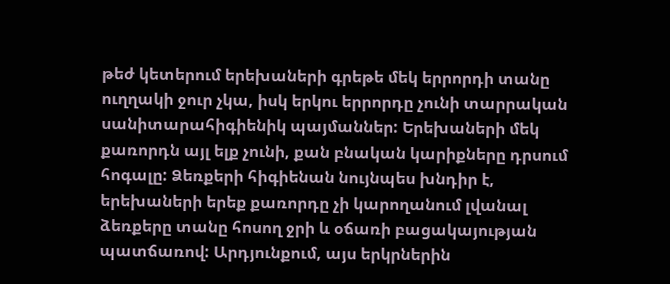թեժ կետերում երեխաների գրեթե մեկ երրորդի տանը ուղղակի ջուր չկա, իսկ երկու երրորդը չունի տարրական սանիտարահիգիենիկ պայմաններ: Երեխաների մեկ քառորդն այլ ելք չունի, քան բնական կարիքները դրսում հոգալը: Ձեռքերի հիգիենան նույնպես խնդիր է, երեխաների երեք քառորդը չի կարողանում լվանալ ձեռքերը տանը հոսող ջրի և օճառի բացակայության պատճառով: Արդյունքում, այս երկրներին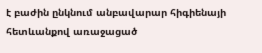է բաժին ընկնում անբավարար հիգիենայի հետևանքով առաջացած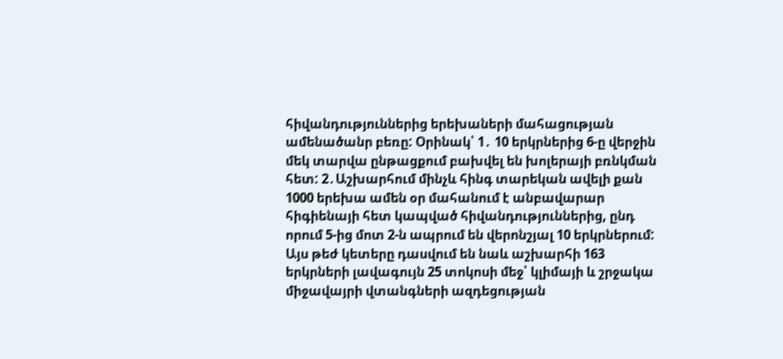հիվանդություններից երեխաների մահացության ամենածանր բեռը: Օրինակ՝ 1․ 10 երկրներից 6-ը վերջին մեկ տարվա ընթացքում բախվել են խոլերայի բռնկման հետ: 2․Աշխարհում մինչև հինգ տարեկան ավելի քան 1000 երեխա ամեն օր մահանում է անբավարար հիգիենայի հետ կապված հիվանդություններից, ընդ որում 5-ից մոտ 2-ն ապրում են վերոնշյալ 10 երկրներում: Այս թեժ կետերը դասվում են նաև աշխարհի 163 երկրների լավագույն 25 տոկոսի մեջ՝ կլիմայի և շրջակա միջավայրի վտանգների ազդեցության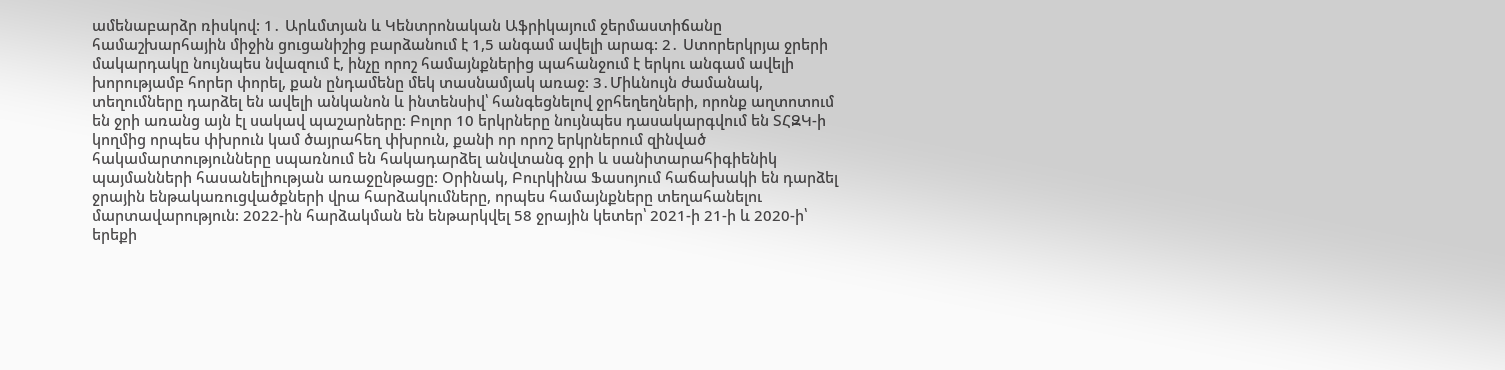ամենաբարձր ռիսկով: 1․ Արևմտյան և Կենտրոնական Աֆրիկայում ջերմաստիճանը համաշխարհային միջին ցուցանիշից բարձանում է 1,5 անգամ ավելի արագ: 2․ Ստորերկրյա ջրերի մակարդակը նույնպես նվազում է, ինչը որոշ համայնքներից պահանջում է երկու անգամ ավելի խորությամբ հորեր փորել, քան ընդամենը մեկ տասնամյակ առաջ: 3․Միևնույն ժամանակ, տեղումները դարձել են ավելի անկանոն և ինտենսիվ՝ հանգեցնելով ջրհեղեղների, որոնք աղտոտում են ջրի առանց այն էլ սակավ պաշարները: Բոլոր 10 երկրները նույնպես դասակարգվում են ՏՀԶԿ-ի կողմից որպես փխրուն կամ ծայրահեղ փխրուն, քանի որ որոշ երկրներում զինված հակամարտությունները սպառնում են հակադարձել անվտանգ ջրի և սանիտարահիգիենիկ պայմանների հասանելիության առաջընթացը: Օրինակ, Բուրկինա Ֆասոյում հաճախակի են դարձել ջրային ենթակառուցվածքների վրա հարձակումները, որպես համայնքները տեղահանելու մարտավարություն: 2022-ին հարձակման են ենթարկվել 58 ջրային կետեր՝ 2021-ի 21-ի և 2020-ի՝ երեքի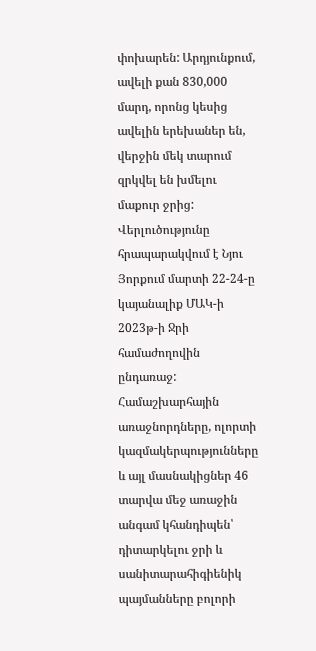փոխարեն: Արդյունքում, ավելի քան 830,000 մարդ, որոնց կեսից ավելին երեխաներ են, վերջին մեկ տարում զրկվել են խմելու մաքուր ջրից: Վերլուծությունը հրապարակվում է Նյու Յորքում մարտի 22-24-ը կայանալիք ՄԱԿ-ի 2023թ-ի Ջրի համաժողովին ընդառաջ: Համաշխարհային առաջնորդները, ոլորտի կազմակերպությունները և այլ մասնակիցներ 46 տարվա մեջ առաջին անգամ կհանդիպեն՝ դիտարկելու ջրի և սանիտարահիգիենիկ պայմանները բոլորի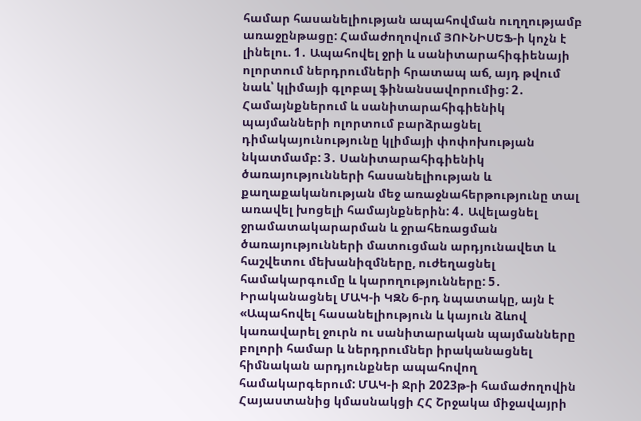համար հասանելիության ապահովման ուղղությամբ առաջընթացը: Համաժողովում ՅՈՒՆԻՍԵՖ-ի կոչն է լինելու. 1․ Ապահովել ջրի և սանիտարահիգիենայի ոլորտում ներդրումների հրատապ աճ, այդ թվում նաև՝ կլիմայի գլոբալ ֆինանսավորումից: 2․ Համայնքներում և սանիտարահիգիենիկ պայմանների ոլորտում բարձրացնել դիմակայունությունը կլիմայի փոփոխության նկատմամբ: 3․ Սանիտարահիգիենիկ ծառայությունների հասանելիության և քաղաքականության մեջ առաջնահերթությունը տալ առավել խոցելի համայնքներին: 4․ Ավելացնել ջրամատակարարման և ջրահեռացման ծառայությունների մատուցման արդյունավետ և հաշվետու մեխանիզմները, ուժեղացնել համակարգումը և կարողությունները: 5․ Իրականացնել ՄԱԿ-ի ԿԶՆ 6-րդ նպատակը, այն է «Ապահովել հասանելիություն և կայուն ձևով կառավարել ջուրն ու սանիտարական պայմանները բոլորի համար և ներդրումներ իրականացնել հիմնական արդյունքներ ապահովող համակարգերում: ՄԱԿ-ի Ջրի 2023թ-ի համաժողովին Հայաստանից կմասնակցի ՀՀ Շրջակա միջավայրի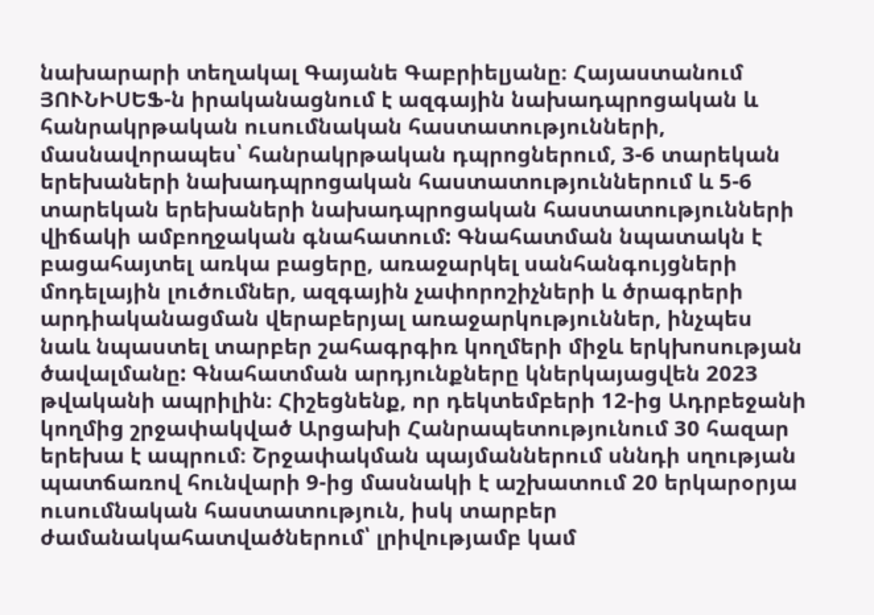նախարարի տեղակալ Գայանե Գաբրիելյանը։ Հայաստանում ՅՈՒՆԻՍԵՖ-ն իրականացնում է ազգային նախադպրոցական և հանրակրթական ուսումնական հաստատությունների, մասնավորապես՝ հանրակրթական դպրոցներում, 3-6 տարեկան երեխաների նախադպրոցական հաստատություններում և 5-6 տարեկան երեխաների նախադպրոցական հաստատությունների վիճակի ամբողջական գնահատում: Գնահատման նպատակն է բացահայտել առկա բացերը, առաջարկել սանհանգույցների մոդելային լուծումներ, ազգային չափորոշիչների և ծրագրերի արդիականացման վերաբերյալ առաջարկություններ, ինչպես նաև նպաստել տարբեր շահագրգիռ կողմերի միջև երկխոսության ծավալմանը: Գնահատման արդյունքները կներկայացվեն 2023 թվականի ապրիլին։ Հիշեցնենք, որ դեկտեմբերի 12-ից Ադրբեջանի կողմից շրջափակված Արցախի Հանրապետությունում 30 հազար երեխա է ապրում։ Շրջափակման պայմաններում սննդի սղության պատճառով հունվարի 9-ից մասնակի է աշխատում 20 երկարօրյա ուսումնական հաստատություն, իսկ տարբեր ժամանակահատվածներում՝ լրիվությամբ կամ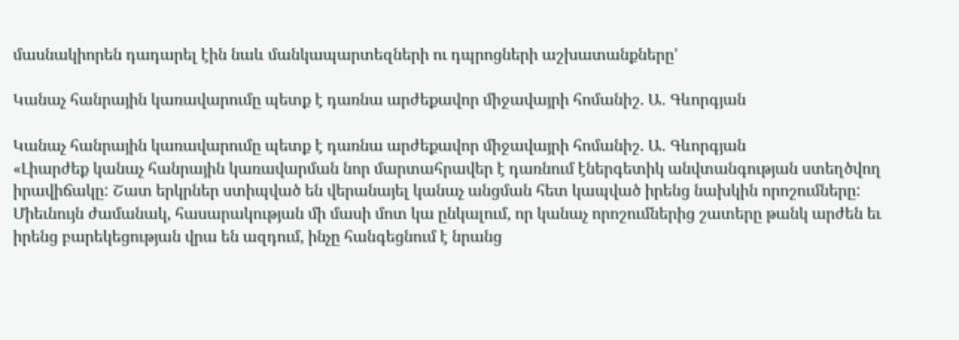մասնակիորեն դադարել էին նաև մանկապարտեզների ու դպրոցների աշխատանքները՚

Կանաչ հանրային կառավարումը պետք է դառնա արժեքավոր միջավայրի հոմանիշ. Ա․ Գևորգյան

Կանաչ հանրային կառավարումը պետք է դառնա արժեքավոր միջավայրի հոմանիշ. Ա․ Գևորգյան
«Լիարժեք կանաչ հանրային կառավարման նոր մարտահրավեր է դառնում էներգետիկ անվտանգության ստեղծվող իրավիճակը: Շատ երկրներ ստիպված են վերանայել կանաչ անցման հետ կապված իրենց նախկին որոշումները: Միեւնույն ժամանակ, հասարակության մի մասի մոտ կա ընկալում, որ կանաչ որոշումներից շատերը թանկ արժեն եւ իրենց բարեկեցության վրա են ազդում, ինչը հանգեցնում է նրանց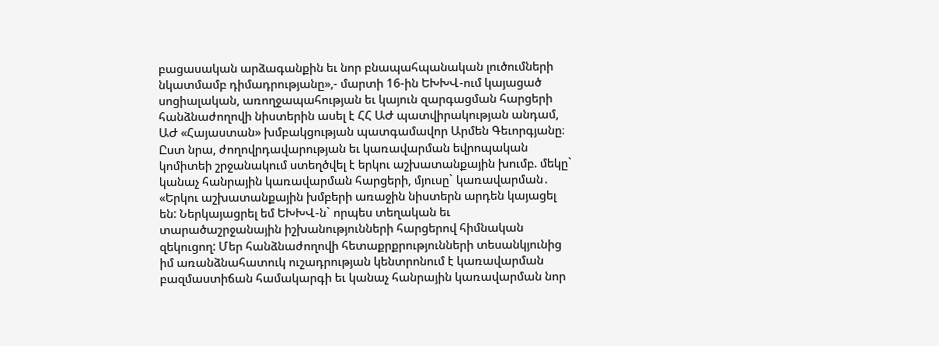բացասական արձագանքին եւ նոր բնապահպանական լուծումների նկատմամբ դիմադրությանը»,- մարտի 16-ին ԵԽԽՎ-ում կայացած սոցիալական, առողջապահության եւ կայուն զարգացման հարցերի հանձնաժողովի նիստերին ասել է ՀՀ ԱԺ պատվիրակության անդամ, ԱԺ «Հայաստան» խմբակցության պատգամավոր Արմեն Գեւորգյանը։ Ըստ նրա, ժողովրդավարության եւ կառավարման եվրոպական կոմիտեի շրջանակում ստեղծվել է երկու աշխատանքային խումբ. մեկը` կանաչ հանրային կառավարման հարցերի, մյուսը` կառավարման․ «Երկու աշխատանքային խմբերի առաջին նիստերն արդեն կայացել են: Ներկայացրել եմ ԵԽԽՎ-ն` որպես տեղական եւ տարածաշրջանային իշխանությունների հարցերով հիմնական զեկուցող: Մեր հանձնաժողովի հետաքրքրությունների տեսանկյունից իմ առանձնահատուկ ուշադրության կենտրոնում է կառավարման բազմաստիճան համակարգի եւ կանաչ հանրային կառավարման նոր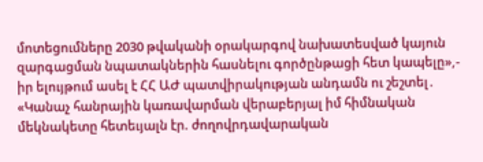մոտեցումները 2030 թվականի օրակարգով նախատեսված կայուն զարգացման նպատակներին հասնելու գործընթացի հետ կապելը»,- իր ելույթում ասել է ՀՀ ԱԺ պատվիրակության անդամն ու շեշտել․ «Կանաչ հանրային կառավարման վերաբերյալ իմ հիմնական մեկնակետը հետեւյալն էր. ժողովրդավարական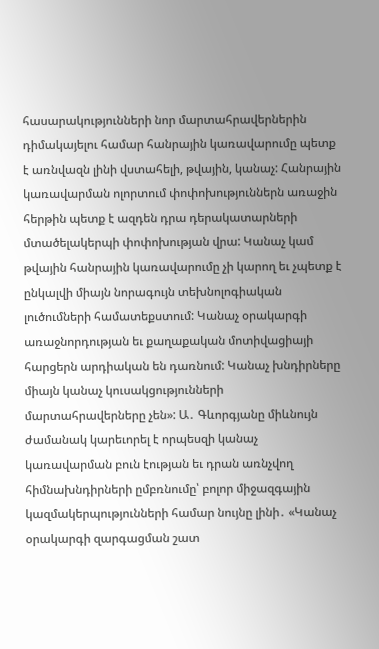հասարակությունների նոր մարտահրավերներին դիմակայելու համար հանրային կառավարումը պետք է առնվազն լինի վստահելի, թվային, կանաչ: Հանրային կառավարման ոլորտում փոփոխություններն առաջին հերթին պետք է ազդեն դրա դերակատարների մտածելակերպի փոփոխության վրա: Կանաչ կամ թվային հանրային կառավարումը չի կարող եւ չպետք է ընկալվի միայն նորագույն տեխնոլոգիական լուծումների համատեքստում: Կանաչ օրակարգի առաջնորդության եւ քաղաքական մոտիվացիայի հարցերն արդիական են դառնում: Կանաչ խնդիրները միայն կանաչ կուսակցությունների մարտահրավերները չեն»: Ա․ Գևորգյանը միևնույն ժամանակ կարեւորել է որպեսզի կանաչ կառավարման բուն էության եւ դրան առնչվող հիմնախնդիրների ըմբռնումը՝ բոլոր միջազգային կազմակերպությունների համար նույնը լինի․ «Կանաչ օրակարգի զարգացման շատ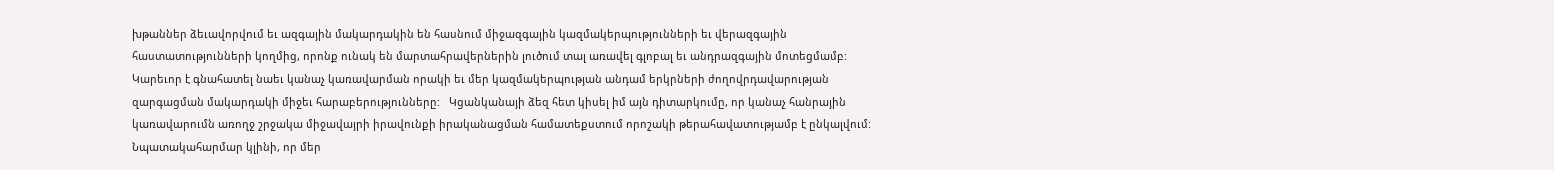խթաններ ձեւավորվում եւ ազգային մակարդակին են հասնում միջազգային կազմակերպությունների եւ վերազգային հաստատությունների կողմից, որոնք ունակ են մարտահրավերներին լուծում տալ առավել գլոբալ եւ անդրազգային մոտեցմամբ: Կարեւոր է գնահատել նաեւ կանաչ կառավարման որակի եւ մեր կազմակերպության անդամ երկրների ժողովրդավարության զարգացման մակարդակի միջեւ հարաբերությունները:   Կցանկանայի ձեզ հետ կիսել իմ այն դիտարկումը, որ կանաչ հանրային կառավարումն առողջ շրջակա միջավայրի իրավունքի իրականացման համատեքստում որոշակի թերահավատությամբ է ընկալվում: Նպատակահարմար կլինի, որ մեր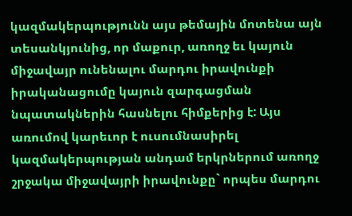կազմակերպությունն այս թեմային մոտենա այն տեսանկյունից, որ մաքուր, առողջ եւ կայուն միջավայր ունենալու մարդու իրավունքի իրականացումը կայուն զարգացման նպատակներին հասնելու հիմքերից է: Այս առումով կարեւոր է ուսումնասիրել կազմակերպության անդամ երկրներում առողջ շրջակա միջավայրի իրավունքը` որպես մարդու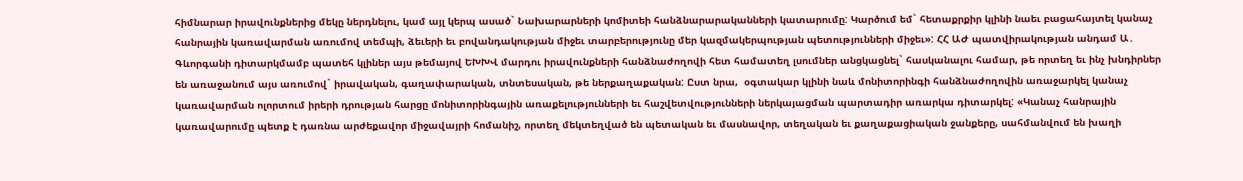հիմնարար իրավունքներից մեկը ներդնելու, կամ այլ կերպ ասած` Նախարարների կոմիտեի հանձնարարականների կատարումը: Կարծում եմ` հետաքրքիր կլինի նաեւ բացահայտել կանաչ հանրային կառավարման առումով տեմպի, ձեւերի եւ բովանդակության միջեւ տարբերությունը մեր կազմակերպության պետությունների միջեւ»: ՀՀ ԱԺ պատվիրակության անդամ Ա․ Գևորգանի դիտարկմամբ պատեհ կլիներ այս թեմայով ԵԽԽՎ մարդու իրավունքների հանձնաժողովի հետ համատեղ լսումներ անցկացնել` հասկանալու համար, թե որտեղ եւ ինչ խնդիրներ են առաջանում այս առումով` իրավական, գաղափարական, տնտեսական, թե ներքաղաքական: Ըստ նրա,  օգտակար կլինի նաև մոնիտորինգի հանձնաժողովին առաջարկել կանաչ կառավարման ոլորտում իրերի դրության հարցը մոնիտորինգային առաքելությունների եւ հաշվետվությունների ներկայացման պարտադիր առարկա դիտարկել: «Կանաչ հանրային կառավարումը պետք է դառնա արժեքավոր միջավայրի հոմանիշ, որտեղ մեկտեղված են պետական եւ մասնավոր, տեղական եւ քաղաքացիական ջանքերը, սահմանվում են խաղի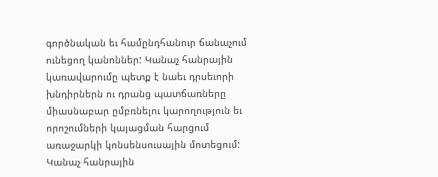գործնական եւ համընդհանուր ճանաչում ունեցող կանոններ: Կանաչ հանրային կառավարումը պետք է նաեւ դրսեւորի խնդիրներն ու դրանց պատճառները միասնաբար ըմբռնելու կարողություն եւ որոշումների կայացման հարցում առաջարկի կոնսենսուսային մոտեցում: Կանաչ հանրային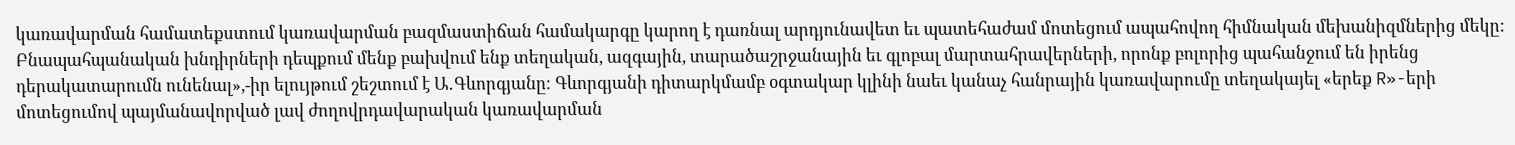կառավարման համատեքստում կառավարման բազմաստիճան համակարգը կարող է դառնալ արդյունավետ եւ պատեհաժամ մոտեցում ապահովող հիմնական մեխանիզմներից մեկը: Բնապահպանական խնդիրների դեպքում մենք բախվում ենք տեղական, ազգային, տարածաշրջանային եւ գլոբալ մարտահրավերների, որոնք բոլորից պահանջում են իրենց դերակատարումն ունենալ»,-իր ելույթում շեշտում է Ա․Գևորգյանը։ Գևորգյանի դիտարկմամբ օգտակար կլինի նաեւ կանաչ հանրային կառավարումը տեղակայել «երեք R»-երի մոտեցումով պայմանավորված լավ ժողովրդավարական կառավարման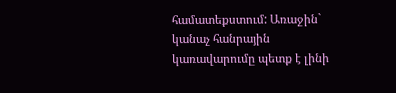համատեքստում: Առաջին` կանաչ հանրային կառավարումը պետք է լինի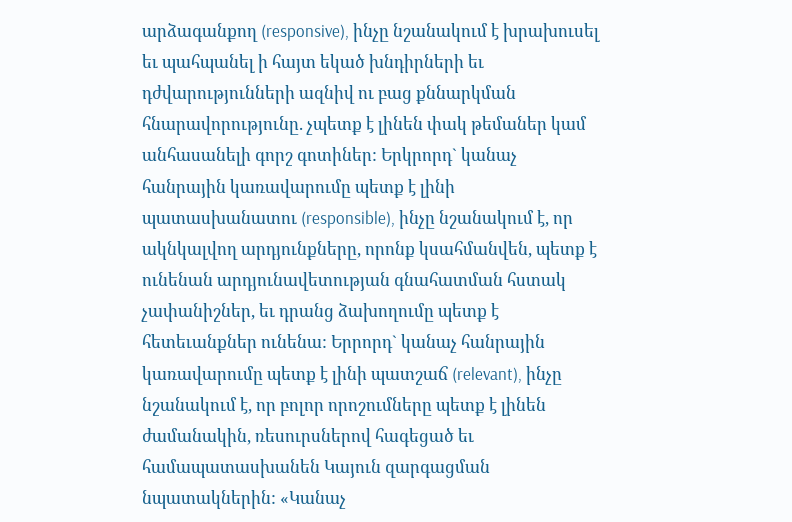արձագանքող (responsive), ինչը նշանակում է խրախուսել եւ պահպանել ի հայտ եկած խնդիրների եւ դժվարությունների ազնիվ ու բաց քննարկման հնարավորությունը. չպետք է լինեն փակ թեմաներ կամ անհասանելի գորշ գոտիներ: Երկրորդ` կանաչ հանրային կառավարումը պետք է լինի պատասխանատու (responsible), ինչը նշանակում է, որ ակնկալվող արդյունքները, որոնք կսահմանվեն, պետք է ունենան արդյունավետության գնահատման հստակ չափանիշներ, եւ դրանց ձախողումը պետք է հետեւանքներ ունենա: Երրորդ` կանաչ հանրային կառավարումը պետք է լինի պատշաճ (relevant), ինչը նշանակում է, որ բոլոր որոշումները պետք է լինեն ժամանակին, ռեսուրսներով հագեցած եւ համապատասխանեն Կայուն զարգացման նպատակներին: «Կանաչ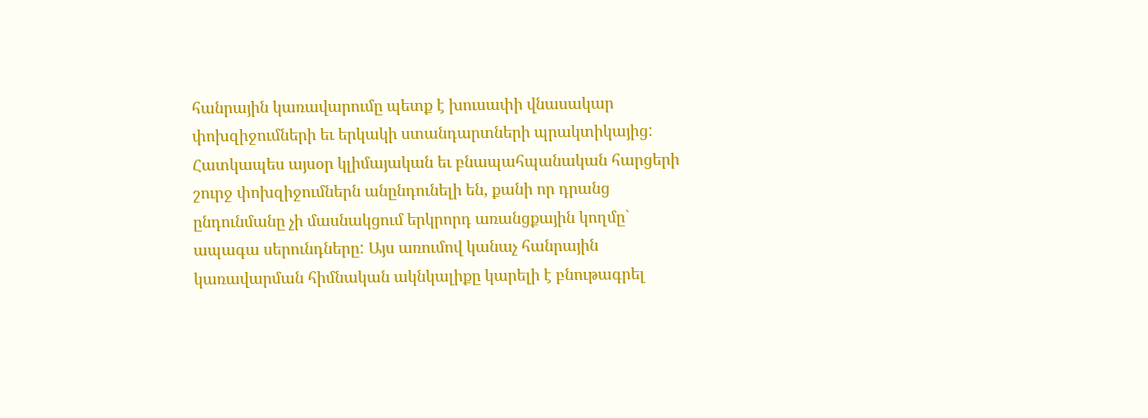հանրային կառավարումը պետք է խուսափի վնասակար փոխզիջումների եւ երկակի ստանդարտների պրակտիկայից: Հատկապես այսօր կլիմայական եւ բնապահպանական հարցերի շուրջ փոխզիջումներն անընդունելի են, քանի որ դրանց ընդունմանը չի մասնակցում երկրորդ առանցքային կողմը` ապագա սերունդները: Այս առումով կանաչ հանրային կառավարման հիմնական ակնկալիքը կարելի է բնութագրել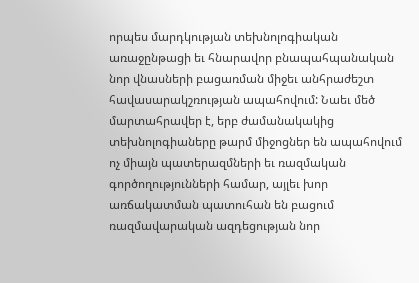որպես մարդկության տեխնոլոգիական առաջընթացի եւ հնարավոր բնապահպանական նոր վնասների բացառման միջեւ անհրաժեշտ հավասարակշռության ապահովում: Նաեւ մեծ մարտահրավեր է, երբ ժամանակակից տեխնոլոգիաները թարմ միջոցներ են ապահովում ոչ միայն պատերազմների եւ ռազմական գործողությունների համար, այլեւ խոր առճակատման պատուհան են բացում ռազմավարական ազդեցության նոր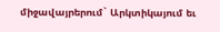միջավայրերում` Արկտիկայում եւ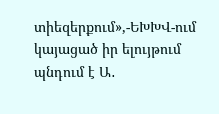տիեզերքում»,-ԵԽԽՎ-ում կայացած իր ելույթում պնդում է Ա․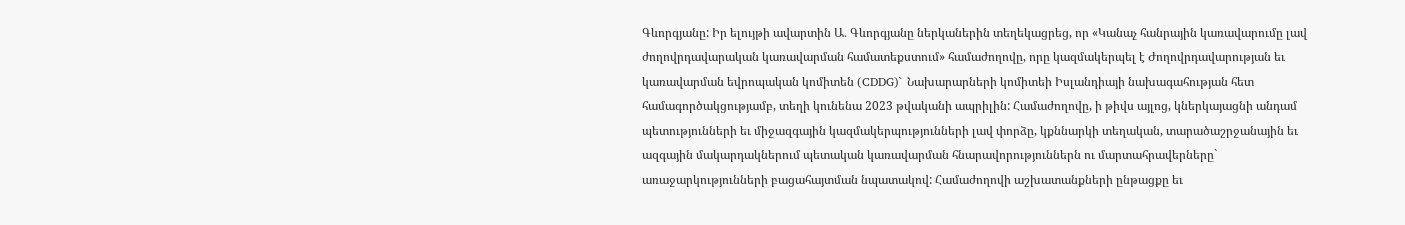Գևորգյանը: Իր ելույթի ավարտին Ա․ Գևորգյանը ներկաներին տեղեկացրեց, որ «Կանաչ հանրային կառավարումը լավ ժողովրդավարական կառավարման համատեքստում» համաժողովը, որը կազմակերպել է Ժողովրդավարության եւ կառավարման եվրոպական կոմիտեն (CDDG)` Նախարարների կոմիտեի Իսլանդիայի նախագահության հետ համագործակցությամբ, տեղի կունենա 2023 թվականի ապրիլին: Համաժողովը, ի թիվս այլոց, կներկայացնի անդամ պետությունների եւ միջազգային կազմակերպությունների լավ փորձը, կքննարկի տեղական, տարածաշրջանային եւ ազգային մակարդակներում պետական կառավարման հնարավորություններն ու մարտահրավերները` առաջարկությունների բացահայտման նպատակով: Համաժողովի աշխատանքների ընթացքը եւ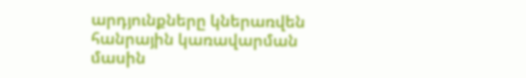արդյունքները կներառվեն հանրային կառավարման մասին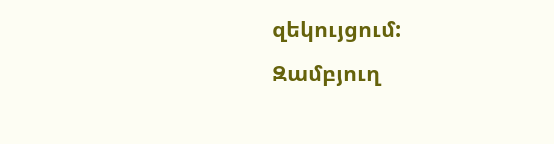զեկույցում:
Զամբյուղ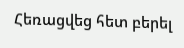Հեռացվեց հետ բերել